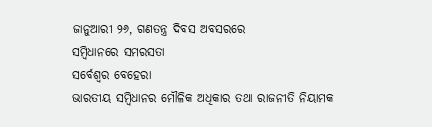ଜାନୁଆରୀ ୨୬, ଗଣତନ୍ତ୍ର ଦିବସ ଅବସରରେ
ସମ୍ବିଧାନରେ ସମରସତା
ସର୍ବେଶ୍ୱର ବେହେରା
ଭାରତୀୟ ସମ୍ବିଧାନର ମୌଳିକ ଅଧିକାର ତଥା ରାଜନୀତି ନିୟାମକ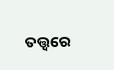ତତ୍ତ୍ୱରେ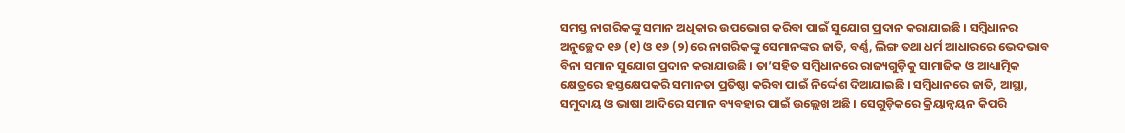ସମସ୍ତ ନାଗରିକଙ୍କୁ ସମାନ ଅଧିକାର ଉପଭୋଗ କରିବା ପାଇଁ ସୁଯୋଗ ପ୍ରଦାନ କରାଯାଇଛି । ସମ୍ବିଧାନର ଅନୁଚ୍ଛେଦ ୧୬ (୧) ଓ ୧୬ (୨)ରେ ନାଗରିକଙ୍କୁ ସେମାନଙ୍କର ଜାତି, ବର୍ଣ୍ଣ, ଲିଙ୍ଗ ତଥା ଧର୍ମ ଆଧାରରେ ଭେଦଭାବ ବିନା ସମାନ ସୁଯୋଗ ପ୍ରଦାନ କରାଯାଉଛି । ତା’ସହିତ ସମ୍ବିଧାନରେ ରାଜ୍ୟଗୁଡ଼ିକୁ ସାମାଜିକ ଓ ଆଧ୍ୟାତ୍ମିକ କ୍ଷେତ୍ରରେ ହସ୍ତକ୍ଷେପକରି ସମାନତା ପ୍ରତିଷ୍ଠା କରିବା ପାଇଁ ନିର୍ଦ୍ଦେଶ ଦିଆଯାଇଛି । ସମ୍ବିଧାନରେ ଜାତି, ଆସ୍ଥା, ସମୁଦାୟ ଓ ଭାଷା ଆଦିରେ ସମାନ ବ୍ୟବହାର ପାଇଁ ଉଲ୍ଲେଖ ଅଛି । ସେଗୁଡ଼ିକରେ କ୍ରିୟାନ୍ୱୟନ କିପରି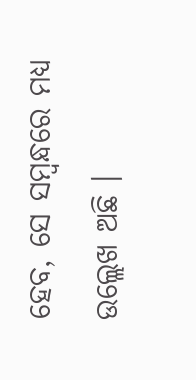ହେବ, ସେ ସମ୍ବନ୍ଧରେ ମଧ୍ୟ ଉଲ୍ଲେଖ ଅଛି ।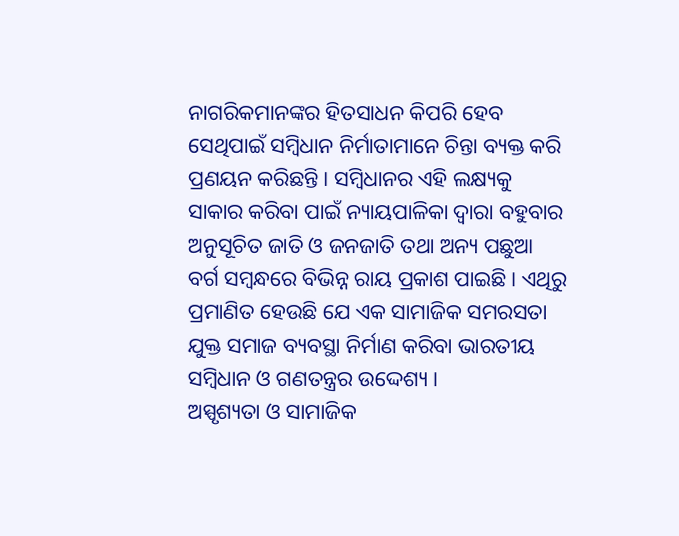ନାଗରିକମାନଙ୍କର ହିତସାଧନ କିପରି ହେବ ସେଥିପାଇଁ ସମ୍ବିଧାନ ନିର୍ମାତାମାନେ ଚିନ୍ତା ବ୍ୟକ୍ତ କରି ପ୍ରଣୟନ କରିଛନ୍ତି । ସମ୍ବିଧାନର ଏହି ଲକ୍ଷ୍ୟକୁ ସାକାର କରିବା ପାଇଁ ନ୍ୟାୟପାଳିକା ଦ୍ୱାରା ବହୁବାର ଅନୁସୂଚିତ ଜାତି ଓ ଜନଜାତି ତଥା ଅନ୍ୟ ପଛୁଆ ବର୍ଗ ସମ୍ବନ୍ଧରେ ବିଭିନ୍ନ ରାୟ ପ୍ରକାଶ ପାଇଛି । ଏଥିରୁ ପ୍ରମାଣିତ ହେଉଛି ଯେ ଏକ ସାମାଜିକ ସମରସତା ଯୁକ୍ତ ସମାଜ ବ୍ୟବସ୍ଥା ନିର୍ମାଣ କରିବା ଭାରତୀୟ ସମ୍ବିଧାନ ଓ ଗଣତନ୍ତ୍ରର ଉଦ୍ଦେଶ୍ୟ ।
ଅସ୍ପୃଶ୍ୟତା ଓ ସାମାଜିକ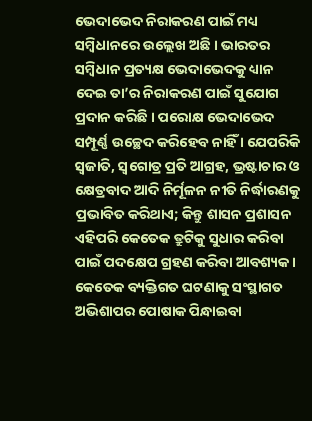ଭେଦାଭେଦ ନିରାକରଣ ପାଇଁ ମଧ୍ୟ ସମ୍ବିଧାନରେ ଉଲ୍ଲେଖ ଅଛି । ଭାରତର ସମ୍ବିଧାନ ପ୍ରତ୍ୟକ୍ଷ ଭେଦାଭେଦକୁ ଧ୍ୟାନ ଦେଇ ତା’ର ନିରାକରଣ ପାଇଁ ସୁଯୋଗ ପ୍ରଦାନ କରିଛି । ପରୋକ୍ଷ ଭେଦାଭେଦ ସମ୍ପୂର୍ଣ୍ଣ ଉଚ୍ଛେଦ କରିହେବ ନାହିଁ । ଯେପରିକି ସ୍ୱଜାତି, ସ୍ୱଗୋତ୍ର ପ୍ରତି ଆଗ୍ରହ, ଭ୍ରଷ୍ଟାଚାର ଓ କ୍ଷେତ୍ରବାଦ ଆଦି ନିର୍ମୂଳନ ନୀତି ନିର୍ଦ୍ଧାରଣକୁ ପ୍ରଭାବିତ କରିଥାଏ; କିନ୍ତୁ ଶାସନ ପ୍ରଶାସନ ଏହିପରି କେତେକ ତ୍ରୁଟିକୁ ସୁଧାର କରିବା ପାଇଁ ପଦକ୍ଷେପ ଗ୍ରହଣ କରିବା ଆବଶ୍ୟକ । କେତେକ ବ୍ୟକ୍ତିଗତ ଘଟଣାକୁ ସଂସ୍ଥାଗତ ଅଭିଶାପର ପୋଷାକ ପିନ୍ଧାଇବା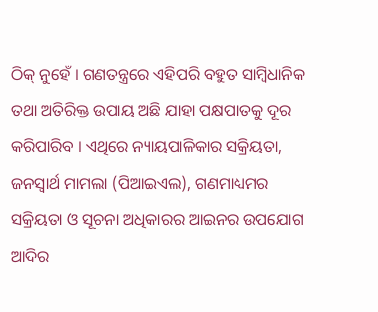ଠିକ୍ ନୁହେଁ । ଗଣତନ୍ତ୍ରରେ ଏହିପରି ବହୁତ ସାମ୍ବିଧାନିକ ତଥା ଅତିରିକ୍ତ ଉପାୟ ଅଛି ଯାହା ପକ୍ଷପାତକୁ ଦୂର କରିପାରିବ । ଏଥିରେ ନ୍ୟାୟପାଳିକାର ସକ୍ରିୟତା, ଜନସ୍ୱାର୍ଥ ମାମଲା (ପିଆଇଏଲ), ଗଣମାଧ୍ୟମର ସକ୍ରିୟତା ଓ ସୂଚନା ଅଧିକାରର ଆଇନର ଉପଯୋଗ ଆଦିର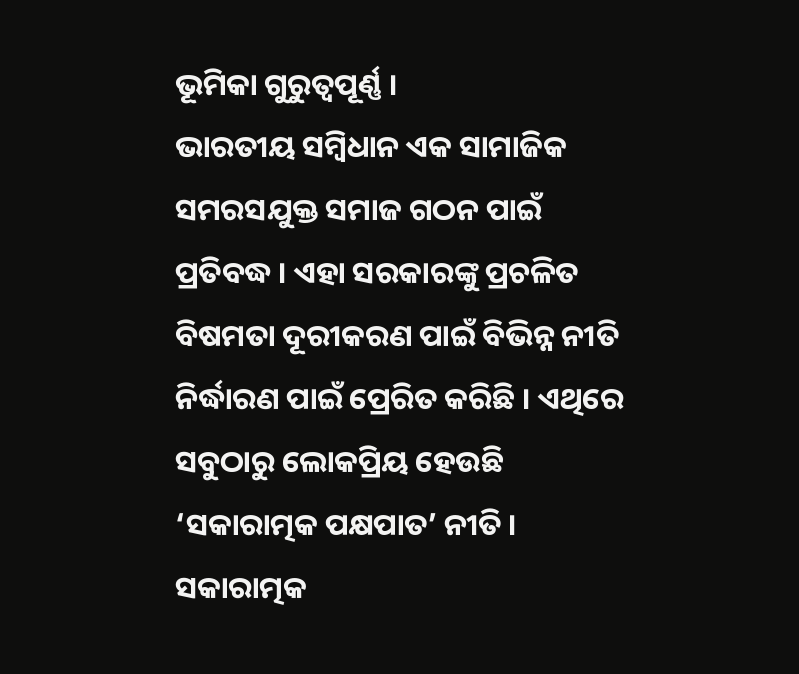ଭୂମିକା ଗୁରୁତ୍ୱପୂର୍ଣ୍ଣ ।
ଭାରତୀୟ ସମ୍ବିଧାନ ଏକ ସାମାଜିକ ସମରସଯୁକ୍ତ ସମାଜ ଗଠନ ପାଇଁ ପ୍ରତିବଦ୍ଧ । ଏହା ସରକାରଙ୍କୁ ପ୍ରଚଳିତ ବିଷମତା ଦୂରୀକରଣ ପାଇଁ ବିଭିନ୍ନ ନୀତି ନିର୍ଦ୍ଧାରଣ ପାଇଁ ପ୍ରେରିତ କରିଛି । ଏଥିରେ ସବୁଠାରୁ ଲୋକପ୍ରିୟ ହେଉଛି ‘ସକାରାତ୍ମକ ପକ୍ଷପାତ’ ନୀତି । ସକାରାତ୍ମକ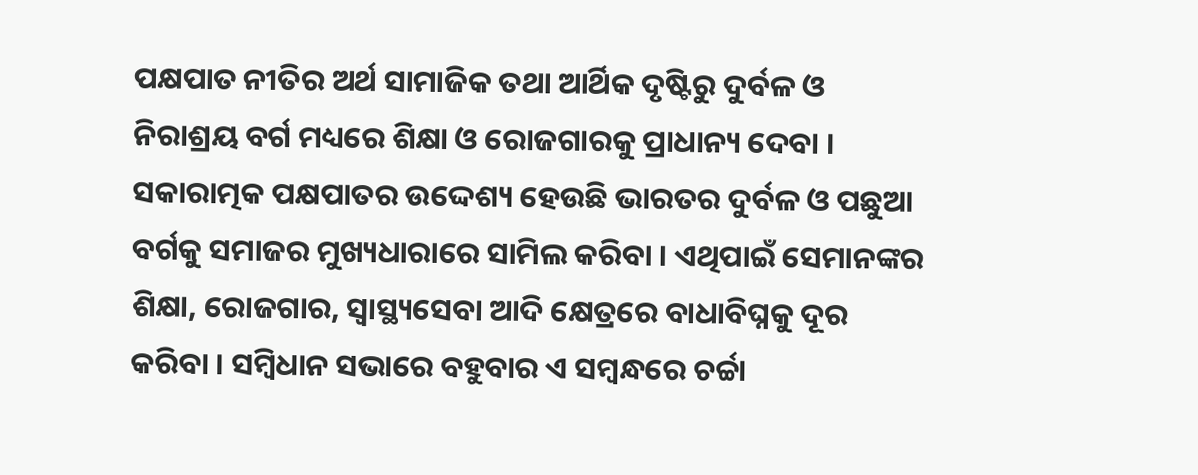ପକ୍ଷପାତ ନୀତିର ଅର୍ଥ ସାମାଜିକ ତଥା ଆର୍ଥିକ ଦୃଷ୍ଟିରୁ ଦୁର୍ବଳ ଓ ନିରାଶ୍ରୟ ବର୍ଗ ମଧ୍ୟରେ ଶିକ୍ଷା ଓ ରୋଜଗାରକୁ ପ୍ରାଧାନ୍ୟ ଦେବା । ସକାରାତ୍ମକ ପକ୍ଷପାତର ଉଦ୍ଦେଶ୍ୟ ହେଉଛି ଭାରତର ଦୁର୍ବଳ ଓ ପଛୁଆ ବର୍ଗକୁ ସମାଜର ମୁଖ୍ୟଧାରାରେ ସାମିଲ କରିବା । ଏଥିପାଇଁ ସେମାନଙ୍କର ଶିକ୍ଷା, ରୋଜଗାର, ସ୍ୱାସ୍ଥ୍ୟସେବା ଆଦି କ୍ଷେତ୍ରରେ ବାଧାବିଘ୍ନକୁ ଦୂର କରିବା । ସମ୍ବିଧାନ ସଭାରେ ବହୁବାର ଏ ସମ୍ବନ୍ଧରେ ଚର୍ଚ୍ଚା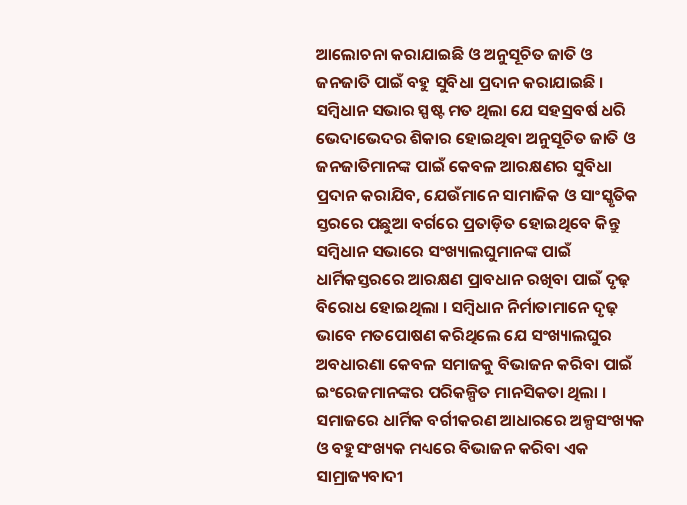ଆଲୋଚନା କରାଯାଇଛି ଓ ଅନୁସୂଚିତ ଜାତି ଓ ଜନଜାତି ପାଇଁ ବହୁ ସୁବିଧା ପ୍ରଦାନ କରାଯାଇଛି ।
ସମ୍ବିଧାନ ସଭାର ସ୍ପଷ୍ଟ ମତ ଥିଲା ଯେ ସହସ୍ରବର୍ଷ ଧରି ଭେଦାଭେଦର ଶିକାର ହୋଇଥିବା ଅନୁସୂଚିତ ଜାତି ଓ ଜନଜାତିମାନଙ୍କ ପାଇଁ କେବଳ ଆରକ୍ଷଣର ସୁବିଧା ପ୍ରଦାନ କରାଯିବ, ଯେଉଁମାନେ ସାମାଜିକ ଓ ସାଂସ୍କୃତିକ ସ୍ତରରେ ପଛୁଆ ବର୍ଗରେ ପ୍ରତାଡ଼ିତ ହୋଇଥିବେ କିନ୍ତୁ ସମ୍ବିଧାନ ସଭାରେ ସଂଖ୍ୟାଲଘୁମାନଙ୍କ ପାଇଁ ଧାର୍ମିକସ୍ତରରେ ଆରକ୍ଷଣ ପ୍ରାବଧାନ ରଖିବା ପାଇଁ ଦୃଢ଼ ବିରୋଧ ହୋଇଥିଲା । ସମ୍ବିଧାନ ନିର୍ମାତାମାନେ ଦୃଢ଼ ଭାବେ ମତପୋଷଣ କରିଥିଲେ ଯେ ସଂଖ୍ୟାଲଘୁର ଅବଧାରଣା କେବଳ ସମାଜକୁ ବିଭାଜନ କରିବା ପାଇଁ ଇଂରେଜମାନଙ୍କର ପରିକଳ୍ପିତ ମାନସିକତା ଥିଲା । ସମାଜରେ ଧାର୍ମିକ ବର୍ଗୀକରଣ ଆଧାରରେ ଅଳ୍ପସଂଖ୍ୟକ ଓ ବହୁସଂଖ୍ୟକ ମଧ୍ୟରେ ବିଭାଜନ କରିବା ଏକ ସାମ୍ରାଜ୍ୟବାଦୀ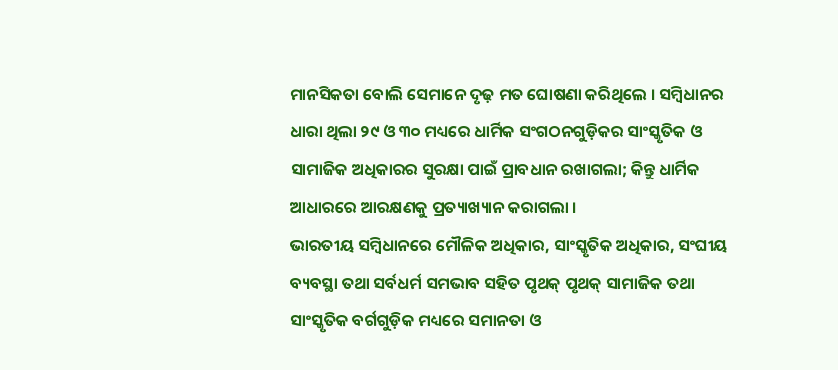ମାନସିକତା ବୋଲି ସେମାନେ ଦୃଢ଼ ମତ ଘୋଷଣା କରିଥିଲେ । ସମ୍ବିଧାନର ଧାରା ଥିଲା ୨୯ ଓ ୩୦ ମଧ୍ୟରେ ଧାର୍ମିକ ସଂଗଠନଗୁଡ଼ିକର ସାଂସ୍କୃତିକ ଓ ସାମାଜିକ ଅଧିକାରର ସୁରକ୍ଷା ପାଇଁ ପ୍ରାବଧାନ ରଖାଗଲା; କିନ୍ତୁ ଧାର୍ମିକ ଆଧାରରେ ଆରକ୍ଷଣକୁ ପ୍ରତ୍ୟାଖ୍ୟାନ କରାଗଲା ।
ଭାରତୀୟ ସମ୍ବିଧାନରେ ମୌଳିକ ଅଧିକାର, ସାଂସ୍କୃତିକ ଅଧିକାର, ସଂଘୀୟ ବ୍ୟବସ୍ଥା ତଥା ସର୍ବଧର୍ମ ସମଭାବ ସହିତ ପୃଥକ୍ ପୃଥକ୍ ସାମାଜିକ ତଥା ସାଂସ୍କୃତିକ ବର୍ଗଗୁଡ଼ିକ ମଧ୍ୟରେ ସମାନତା ଓ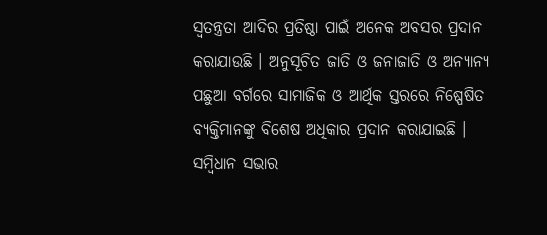ସ୍ୱତନ୍ତ୍ରତା ଆଦିର ପ୍ରତିଷ୍ଠା ପାଇଁ ଅନେକ ଅବସର ପ୍ରଦାନ କରାଯାଉଛି । ଅନୁସୂଚିତ ଜାତି ଓ ଜନାଜାତି ଓ ଅନ୍ୟାନ୍ୟ ପଛୁଆ ବର୍ଗରେ ସାମାଜିକ ଓ ଆର୍ଥିକ ସ୍ତରରେ ନିଷ୍ପେଷିତ ବ୍ୟକ୍ତିମାନଙ୍କୁ ବିଶେଷ ଅଧିକାର ପ୍ରଦାନ କରାଯାଇଛି ।
ସମ୍ବିଧାନ ସଭାର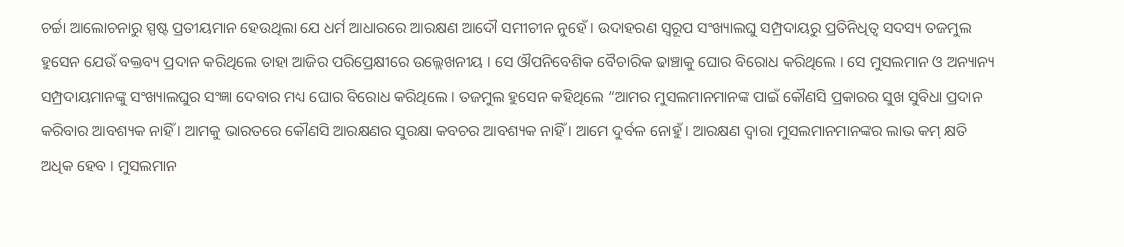ଚର୍ଚ୍ଚା ଆଲୋଚନାରୁ ସ୍ପଷ୍ଟ ପ୍ରତୀୟମାନ ହେଉଥିଲା ଯେ ଧର୍ମ ଆଧାରରେ ଆରକ୍ଷଣ ଆଦୌ ସମୀଚୀନ ନୁହେଁ । ଉଦାହରଣ ସ୍ୱରୂପ ସଂଖ୍ୟାଲଘୁ ସମ୍ପ୍ରଦାୟରୁ ପ୍ରତିନିଧିତ୍ୱ ସଦସ୍ୟ ତଜମୁଲ ହୁସେନ ଯେଉଁ ବକ୍ତବ୍ୟ ପ୍ରଦାନ କରିଥିଲେ ତାହା ଆଜିର ପରିପ୍ରେକ୍ଷୀରେ ଉଲ୍ଲେଖନୀୟ । ସେ ଔପନିବେଶିକ ବୈଚାରିକ ଢାଞ୍ଚାକୁ ଘୋର ବିରୋଧ କରିଥିଲେ । ସେ ମୁସଲମାନ ଓ ଅନ୍ୟାନ୍ୟ ସମ୍ପ୍ରଦାୟମାନଙ୍କୁ ସଂଖ୍ୟାଲଘୁର ସଂଜ୍ଞା ଦେବାର ମଧ୍ୟ ଘୋର ବିରୋଧ କରିଥିଲେ । ତଜମୁଲ ହୁସେନ କହିଥିଲେ “ଆମର ମୁସଲମାନମାନଙ୍କ ପାଇଁ କୌଣସି ପ୍ରକାରର ସୁଖ ସୁବିଧା ପ୍ରଦାନ କରିବାର ଆବଶ୍ୟକ ନାହିଁ । ଆମକୁ ଭାରତରେ କୌଣସି ଆରକ୍ଷଣର ସୁରକ୍ଷା କବଚର ଆବଶ୍ୟକ ନାହିଁ । ଆମେ ଦୁର୍ବଳ ନୋହୁଁ । ଆରକ୍ଷଣ ଦ୍ୱାରା ମୁସଲମାନମାନଙ୍କର ଲାଭ କମ୍ କ୍ଷତି ଅଧିକ ହେବ । ମୁସଲମାନ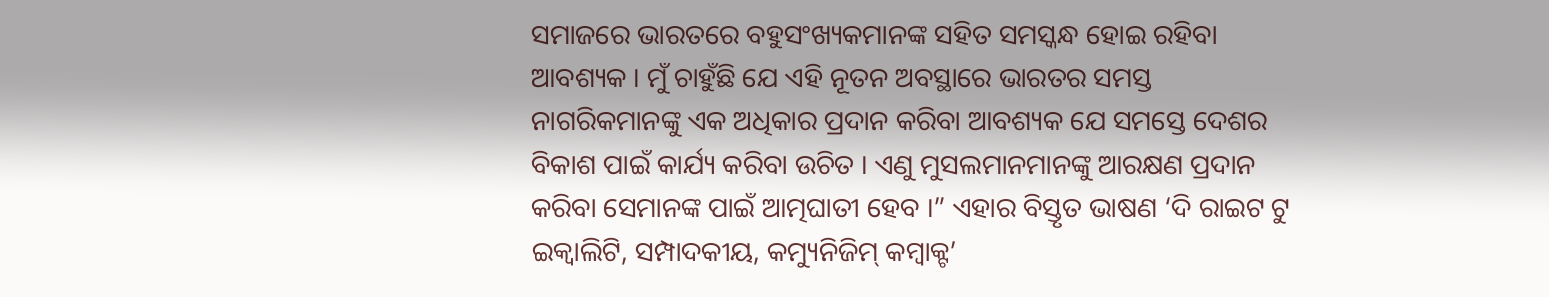ସମାଜରେ ଭାରତରେ ବହୁସଂଖ୍ୟକମାନଙ୍କ ସହିତ ସମସ୍କନ୍ଧ ହୋଇ ରହିବା ଆବଶ୍ୟକ । ମୁଁ ଚାହୁଁଛି ଯେ ଏହି ନୂତନ ଅବସ୍ଥାରେ ଭାରତର ସମସ୍ତ ନାଗରିକମାନଙ୍କୁ ଏକ ଅଧିକାର ପ୍ରଦାନ କରିବା ଆବଶ୍ୟକ ଯେ ସମସ୍ତେ ଦେଶର ବିକାଶ ପାଇଁ କାର୍ଯ୍ୟ କରିବା ଉଚିତ । ଏଣୁ ମୁସଲମାନମାନଙ୍କୁ ଆରକ୍ଷଣ ପ୍ରଦାନ କରିବା ସେମାନଙ୍କ ପାଇଁ ଆତ୍ମଘାତୀ ହେବ ।” ଏହାର ବିସ୍ତୃତ ଭାଷଣ ‘ଦି ରାଇଟ ଟୁ ଇକ୍ୱାଲିଟି, ସମ୍ପାଦକୀୟ, କମ୍ୟୁନିଜିମ୍ କମ୍ବାକ୍ଟ’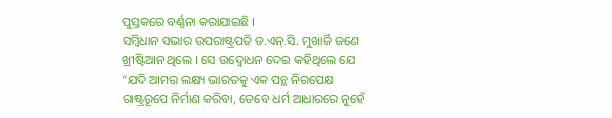ପୁସ୍ତକରେ ବର୍ଣ୍ଣନା କରାଯାଇଛି ।
ସମ୍ବିଧାନ ସଭାର ଉପରାଷ୍ଟ୍ରପତି ଡ.ଏନ୍.ସି. ମୁଖାର୍ଜି ଜଣେ ଖ୍ରୀଷ୍ଟିଆନ ଥିଲେ । ସେ ଉଦ୍ବୋଧନ ଦେଇ କହିଥିଲେ ଯେ “ଯଦି ଆମର ଲକ୍ଷ୍ୟ ଭାରତକୁ ଏକ ପନ୍ଥ ନିରପେକ୍ଷ ରାଷ୍ଟ୍ରରୂପେ ନିର୍ମାଣ କରିବା, ତେବେ ଧର୍ମ ଆଧାରରେ ନୁହେଁ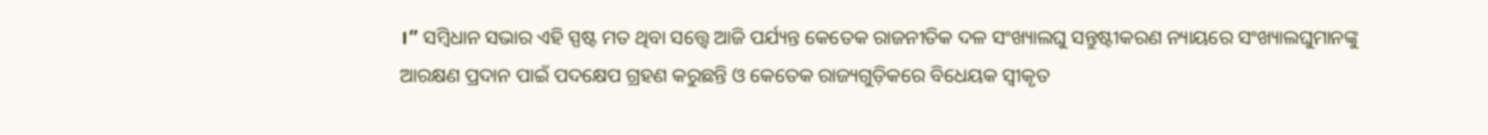।” ସମ୍ବିଧାନ ସଭାର ଏହି ସ୍ପଷ୍ଟ ମତ ଥିବା ସତ୍ତ୍ୱେ ଆଜି ପର୍ଯ୍ୟନ୍ତ କେତେକ ରାଜନୀତିକ ଦଳ ସଂଖ୍ୟାଲଘୁ ସନ୍ତୁଷ୍ଟୀକରଣ ନ୍ୟାୟରେ ସଂଖ୍ୟାଲଘୁମାନଙ୍କୁ ଆରକ୍ଷଣ ପ୍ରଦାନ ପାଇଁ ପଦକ୍ଷେପ ଗ୍ରହଣ କରୁଛନ୍ତି ଓ କେତେକ ରାଜ୍ୟଗୁଡ଼ିକରେ ବିଧେୟକ ସ୍ୱୀକୃତ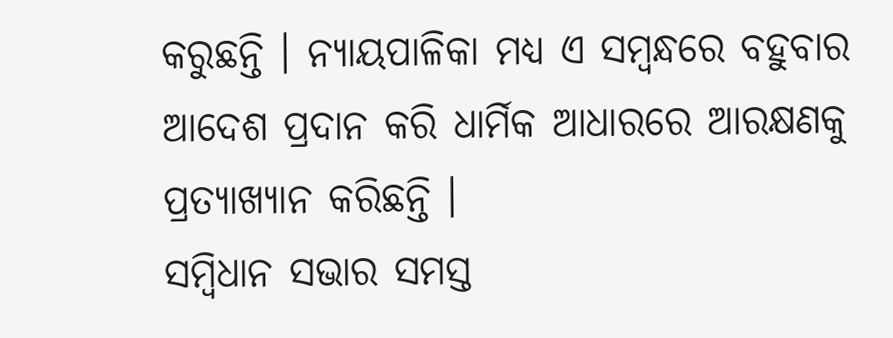କରୁଛନ୍ତି । ନ୍ୟାୟପାଳିକା ମଧ୍ୟ ଏ ସମ୍ବନ୍ଧରେ ବହୁବାର ଆଦେଶ ପ୍ରଦାନ କରି ଧାର୍ମିକ ଆଧାରରେ ଆରକ୍ଷଣକୁ ପ୍ରତ୍ୟାଖ୍ୟାନ କରିଛନ୍ତି ।
ସମ୍ବିଧାନ ସଭାର ସମସ୍ତ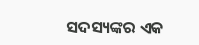ସଦସ୍ୟଙ୍କର ଏକ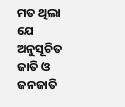ମତ ଥିଲା ଯେ ଅନୁସୂଚିତ ଜାତି ଓ ଜନଜାତି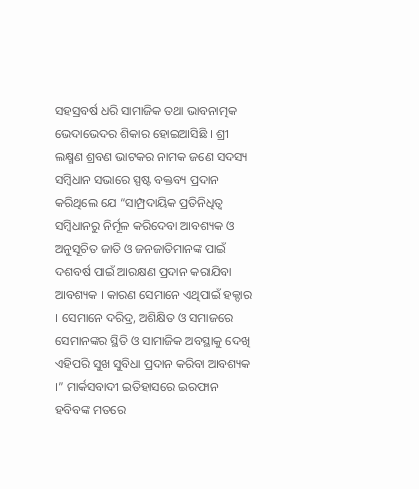ସହସ୍ରବର୍ଷ ଧରି ସାମାଜିକ ତଥା ଭାବନାତ୍ମକ ଭେଦାଭେଦର ଶିକାର ହୋଇଆସିଛି । ଶ୍ରୀ ଲକ୍ଷ୍ମଣ ଶ୍ରବଣ ଭାଟକର ନାମକ ଜଣେ ସଦସ୍ୟ ସମ୍ବିଧାନ ସଭାରେ ସ୍ପଷ୍ଟ ବକ୍ତବ୍ୟ ପ୍ରଦାନ କରିଥିଲେ ଯେ “ସାମ୍ପ୍ରଦାୟିକ ପ୍ରତିନିଧିତ୍ୱ ସମ୍ବିଧାନରୁ ନିର୍ମୂଳ କରିଦେବା ଆବଶ୍ୟକ ଓ ଅନୁସୂଚିତ ଜାତି ଓ ଜନଜାତିମାନଙ୍କ ପାଇଁ ଦଶବର୍ଷ ପାଇଁ ଆରକ୍ଷଣ ପ୍ରଦାନ କରାଯିବା ଆବଶ୍ୟକ । କାରଣ ସେମାନେ ଏଥିପାଇଁ ହକ୍ଦାର । ସେମାନେ ଦରିଦ୍ର, ଅଶିକ୍ଷିତ ଓ ସମାଜରେ ସେମାନଙ୍କର ସ୍ଥିତି ଓ ସାମାଜିକ ଅବସ୍ଥାକୁ ଦେଖି ଏହିପରି ସୁଖ ସୁବିଧା ପ୍ରଦାନ କରିବା ଆବଶ୍ୟକ ।” ମାର୍କସବାଦୀ ଇତିହାସରେ ଇରଫାନ ହବିବଙ୍କ ମତରେ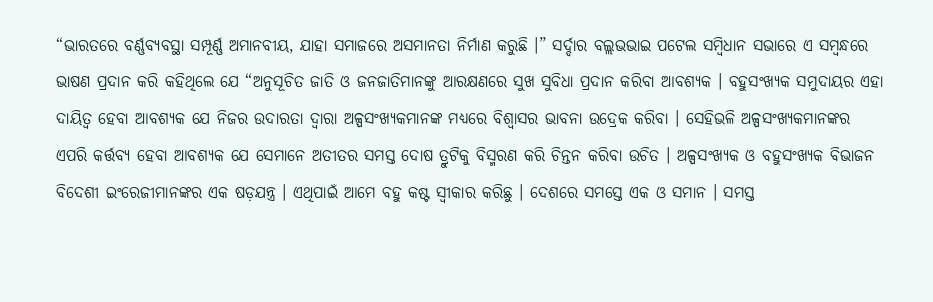“ଭାରତରେ ବର୍ଣ୍ଣବ୍ୟବସ୍ଥା ସମ୍ପୂର୍ଣ୍ଣ ଅମାନବୀୟ, ଯାହା ସମାଜରେ ଅସମାନତା ନିର୍ମାଣ କରୁଛି ।” ସର୍ଦ୍ଦାର ବଲ୍ଲଭଭାଇ ପଟେଲ ସମ୍ବିଧାନ ସଭାରେ ଏ ସମ୍ବନ୍ଧରେ ଭାଷଣ ପ୍ରଦାନ କରି କହିଥିଲେ ଯେ “ଅନୁସୂଚିତ ଜାତି ଓ ଜନଜାତିମାନଙ୍କୁ ଆରକ୍ଷଣରେ ସୁଖ ସୁବିଧା ପ୍ରଦାନ କରିବା ଆବଶ୍ୟକ । ବହୁସଂଖ୍ୟକ ସମୁଦାୟର ଏହା ଦାୟିତ୍ୱ ହେବା ଆବଶ୍ୟକ ଯେ ନିଜର ଉଦାରତା ଦ୍ୱାରା ଅଳ୍ପସଂଖ୍ୟକମାନଙ୍କ ମଧ୍ୟରେ ବିଶ୍ୱାସର ଭାବନା ଉଦ୍ରେକ କରିବା । ସେହିଭଳି ଅଳ୍ପସଂଖ୍ୟକମାନଙ୍କର ଏପରି କର୍ତ୍ତବ୍ୟ ହେବା ଆବଶ୍ୟକ ଯେ ସେମାନେ ଅତୀତର ସମସ୍ତ ଦୋଷ ତ୍ରୁଟିକୁ ବିସ୍ମରଣ କରି ଚିନ୍ତନ କରିବା ଉଚିତ । ଅଳ୍ପସଂଖ୍ୟକ ଓ ବହୁସଂଖ୍ୟକ ବିଭାଜନ ବିଦେଶୀ ଇଂରେଜୀମାନଙ୍କର ଏକ ଷଡ଼ଯନ୍ତ୍ର । ଏଥିପାଇଁ ଆମେ ବହୁ କଷ୍ଟ ସ୍ୱୀକାର କରିଛୁ । ଦେଶରେ ସମସ୍ତେ ଏକ ଓ ସମାନ । ସମସ୍ତ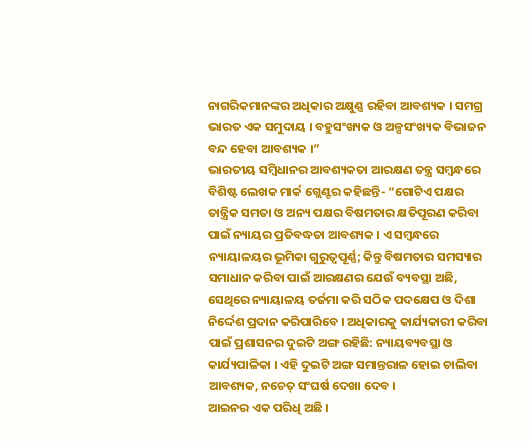ନାଗରିକମାନଙ୍କର ଅଧିକାର ଅକ୍ଷୁଣ୍ଣ ରହିବା ଆବଶ୍ୟକ । ସମଗ୍ର ଭାରତ ଏକ ସମୁଦାୟ । ବହୁସଂଖ୍ୟକ ଓ ଅଳ୍ପସଂଖ୍ୟକ ବିଭାଜନ ବନ୍ଦ ହେବା ଆବଶ୍ୟକ ।”
ଭାରତୀୟ ସମ୍ବିଧାନର ଆବଶ୍ୟକତା ଆରକ୍ଷଣ ତନ୍ତ୍ର ସମ୍ବନ୍ଧରେ ବିଶିଷ୍ଟ ଲେଖକ ମାର୍କ ଗ୍ଲେଣ୍ଟର କହିଛନ୍ତି- “ଗୋଟିଏ ପକ୍ଷର ତାନ୍ତ୍ରିକ ସମତା ଓ ଅନ୍ୟ ପକ୍ଷର ବିଷମତାର କ୍ଷତିପୂରଣ କରିବା ପାଇଁ ନ୍ୟାୟର ପ୍ରତିବଦ୍ଧତା ଆବଶ୍ୟକ । ଏ ସମ୍ବନ୍ଧରେ ନ୍ୟାୟାଳୟର ଭୂମିକା ଗୁରୁତ୍ୱପୂର୍ଣ୍ଣ; କିନ୍ତୁ ବିଷମତାର ସମସ୍ୟାର ସମାଧାନ କରିବା ପାଇଁ ଆରକ୍ଷଣର ଯେଉଁ ବ୍ୟବସ୍ଥା ଅଛି, ସେଥିରେ ନ୍ୟାୟାଳୟ ତର୍ଜମା କରି ସଠିକ ପଦକ୍ଷେପ ଓ ଦିଶା ନିର୍ଦ୍ଦେଶ ପ୍ରଦାନ କରିପାରିବେ । ଅଧିକାରକୁ କାର୍ଯ୍ୟକାରୀ କରିବା ପାଇଁ ପ୍ରଶାସନର ଦୁଇଟି ଅଙ୍ଗ ରହିଛି: ନ୍ୟାୟବ୍ୟବସ୍ଥା ଓ କାର୍ଯ୍ୟପାଳିକା । ଏହି ଦୁଇଟି ଅଙ୍ଗ ସମାନ୍ତରାଳ ହୋଇ ଚାଲିବା ଆବଶ୍ୟକ, ନଚେତ୍ ସଂଘର୍ଷ ଦେଖା ଦେବ ।
ଆଇନର ଏକ ପରିଧି ଅଛି ।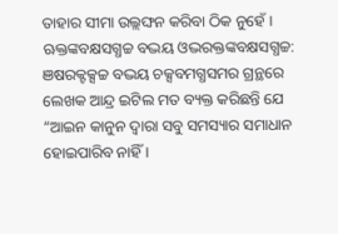ତାହାର ସୀମା ଉଲ୍ଲଙ୍ଘନ କରିବା ଠିକ ନୁହେଁ । ଋକ୍ତଙ୍କବକ୍ଷସଗ୍ଧଚ୍ଚ ବଦ୍ଭୟ ଓଦ୍ଭରକ୍ତଙ୍କବକ୍ଷସଗ୍ଧଚ୍ଚ: ଞଷରକ୍ଟକ୍ସଚ୍ଚ ବଦ୍ଭୟ ଚକ୍ସବମଗ୍ଧସମର ଗ୍ରନ୍ଥରେ ଲେଖକ ଆନ୍ଦ୍ର ଇଟିଲ ମତ ବ୍ୟକ୍ତ କରିଛନ୍ତି ଯେ “ଆଇନ କାନୁନ ଦ୍ୱାରା ସବୁ ସମସ୍ୟାର ସମାଧାନ ହୋଇପାରିବ ନାହିଁ ।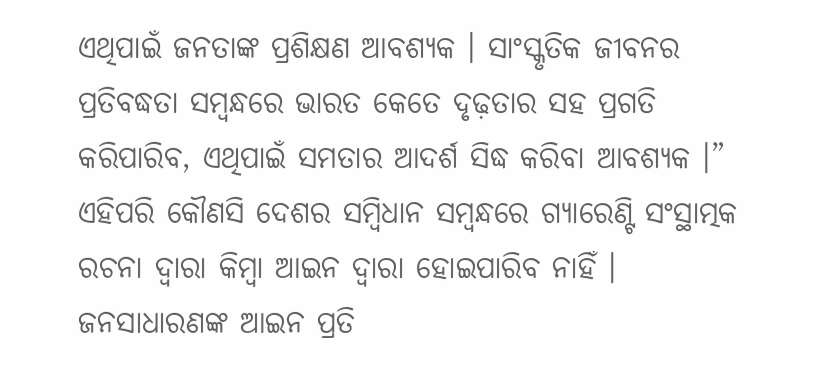ଏଥିପାଇଁ ଜନତାଙ୍କ ପ୍ରଶିକ୍ଷଣ ଆବଶ୍ୟକ । ସାଂସ୍କୃତିକ ଜୀବନର ପ୍ରତିବଦ୍ଧତା ସମ୍ବନ୍ଧରେ ଭାରତ କେତେ ଦୃଢ଼ତାର ସହ ପ୍ରଗତି କରିପାରିବ, ଏଥିପାଇଁ ସମତାର ଆଦର୍ଶ ସିଦ୍ଧ କରିବା ଆବଶ୍ୟକ ।” ଏହିପରି କୌଣସି ଦେଶର ସମ୍ବିଧାନ ସମ୍ବନ୍ଧରେ ଗ୍ୟାରେଣ୍ଟି ସଂସ୍ଥାତ୍ମକ ରଚନା ଦ୍ୱାରା କିମ୍ବା ଆଇନ ଦ୍ୱାରା ହୋଇପାରିବ ନାହିଁ । ଜନସାଧାରଣଙ୍କ ଆଇନ ପ୍ରତି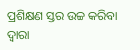ପ୍ରଶିକ୍ଷଣ ସ୍ତର ଉଚ୍ଚ କରିବା ଦ୍ୱାରା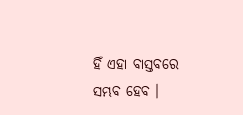ହିଁ ଏହା ବାସ୍ତବରେ ସମ୍ଭବ ହେବ ।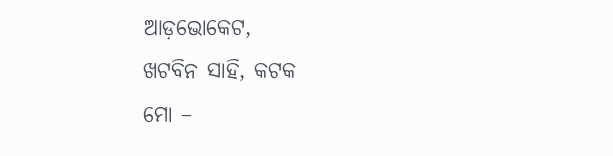ଆଡ଼ଭୋକେଟ,
ଖଟବିନ ସାହି, କଟକ
ମୋ –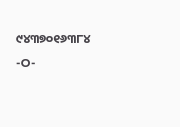୯୪୩୭୦୧୬୩୮୪
-ଠ-